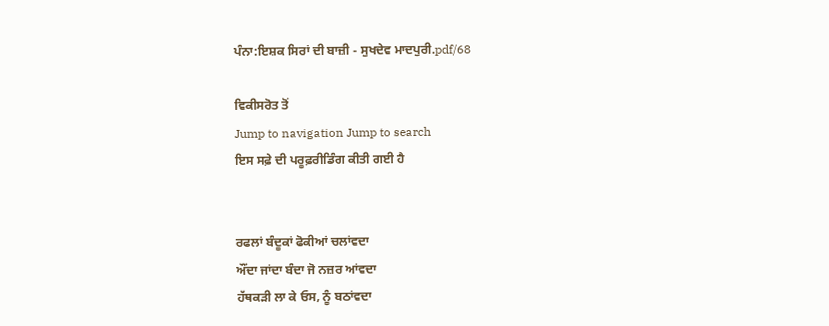ਪੰਨਾ:ਇਸ਼ਕ ਸਿਰਾਂ ਦੀ ਬਾਜ਼ੀ - ਸੁਖਦੇਵ ਮਾਦਪੁਰੀ.pdf/68

ਵਿਕੀਸਰੋਤ ਤੋਂ
Jump to navigation Jump to search
ਇਸ ਸਫ਼ੇ ਦੀ ਪਰੂਫ਼ਰੀਡਿੰਗ ਕੀਤੀ ਗਈ ਹੈ


ਰਫਲਾਂ ਬੰਦੂਕਾਂ ਫੋਕੀਆਂ ਚਲਾਂਵਦਾ
ਔਂਦਾ ਜਾਂਦਾ ਬੰਦਾ ਜੋ ਨਜ਼ਰ ਆਂਵਦਾ
ਹੱਥਕੜੀ ਲਾ ਕੇ ਓਸ, ਨੂੰ ਬਠਾਂਵਦਾ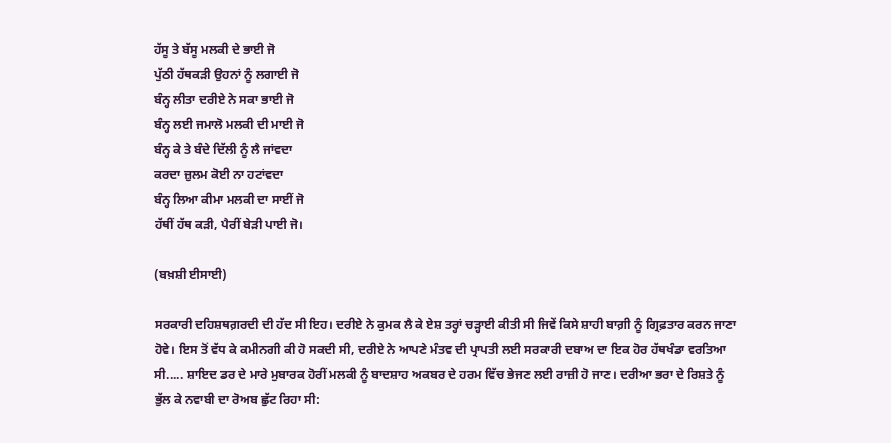ਹੱਸੂ ਤੇ ਬੱਸੂ ਮਲਕੀ ਦੇ ਭਾਈ ਜੋ
ਪੁੱਠੀ ਹੱਥਕੜੀ ਉਹਨਾਂ ਨੂੰ ਲਗਾਈ ਜੋ
ਬੰਨ੍ਹ ਲੀਤਾ ਦਰੀਏ ਨੇ ਸਕਾ ਭਾਈ ਜੋ
ਬੰਨ੍ਹ ਲਈ ਜਮਾਲੋ ਮਲਕੀ ਦੀ ਮਾਈ ਜੋ
ਬੰਨ੍ਹ ਕੇ ਤੇ ਬੰਦੇ ਦਿੱਲੀ ਨੂੰ ਲੈ ਜਾਂਵਦਾ
ਕਰਦਾ ਜ਼ੁਲਮ ਕੋਈ ਨਾ ਹਟਾਂਵਦਾ
ਬੰਨ੍ਹ ਲਿਆ ਕੀਮਾ ਮਲਕੀ ਦਾ ਸਾਈਂ ਜੋ
ਹੱਥੀਂ ਹੱਥ ਕੜੀ, ਪੈਰੀਂ ਬੇੜੀ ਪਾਈ ਜੋ।

(ਬਖ਼ਸ਼ੀ ਈਸਾਈ)

ਸਰਕਾਰੀ ਦਹਿਸ਼ਥਗ਼ਰਦੀ ਦੀ ਹੱਦ ਸੀ ਇਹ। ਦਰੀਏ ਨੇ ਕੁਮਕ ਲੈ ਕੇ ਏਸ਼ ਤਰ੍ਹਾਂ ਚੜ੍ਹਾਈ ਕੀਤੀ ਸੀ ਜਿਵੇਂ ਕਿਸੇ ਸ਼ਾਹੀ ਬਾਗ਼ੀ ਨੂੰ ਗ੍ਰਿਫ਼ਤਾਰ ਕਰਨ ਜਾਣਾ ਹੋਵੇ। ਇਸ ਤੋਂ ਵੱਧ ਕੇ ਕਮੀਨਗੀ ਕੀ ਹੋ ਸਕਦੀ ਸੀ, ਦਰੀਏ ਨੇ ਆਪਣੇ ਮੰਤਵ ਦੀ ਪ੍ਰਾਪਤੀ ਲਈ ਸਰਕਾਰੀ ਦਬਾਅ ਦਾ ਇਕ ਹੋਰ ਹੱਥਖੰਡਾ ਵਰਤਿਆ ਸੀ..... ਸ਼ਾਇਦ ਡਰ ਦੇ ਮਾਰੇ ਮੁਬਾਰਕ ਹੋਰੀਂ ਮਲਕੀ ਨੂੰ ਬਾਦਸ਼ਾਹ ਅਕਬਰ ਦੇ ਹਰਮ ਵਿੱਚ ਭੇਜਣ ਲਈ ਰਾਜ਼ੀ ਹੋ ਜਾਣ। ਦਰੀਆ ਭਰਾ ਦੇ ਰਿਸ਼ਤੇ ਨੂੰ ਭੁੱਲ ਕੇ ਨਵਾਬੀ ਦਾ ਰੋਅਬ ਛੁੱਟ ਰਿਹਾ ਸੀ: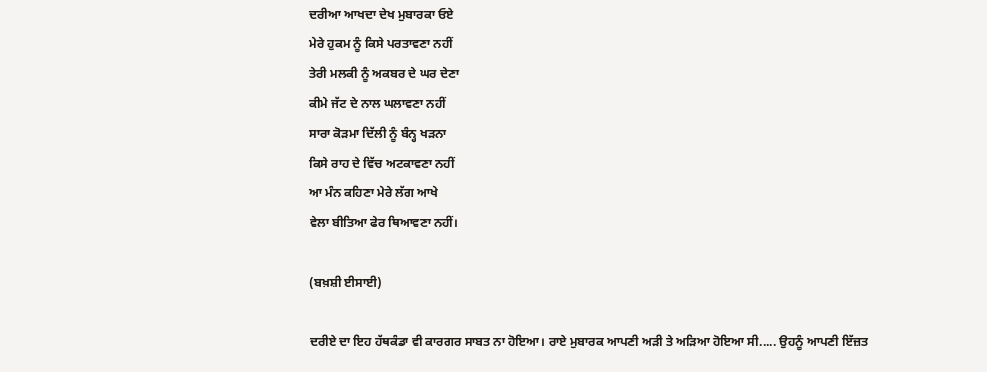ਦਰੀਆ ਆਖਦਾ ਦੇਖ ਮੁਬਾਰਕਾ ਓਏ
ਮੇਰੇ ਹੁਕਮ ਨੂੰ ਕਿਸੇ ਪਰਤਾਵਣਾ ਨਹੀਂ
ਤੇਰੀ ਮਲਕੀ ਨੂੰ ਅਕਬਰ ਦੇ ਘਰ ਦੇਣਾ
ਕੀਮੇ ਜੱਟ ਦੇ ਨਾਲ ਘਲਾਵਣਾ ਨਹੀਂ
ਸਾਰਾ ਕੋੜਮਾ ਦਿੱਲੀ ਨੂੰ ਬੰਨ੍ਹ ਖੜਨਾ
ਕਿਸੇ ਰਾਹ ਦੇ ਵਿੱਚ ਅਟਕਾਵਣਾ ਨਹੀਂ
ਆ ਮੰਨ ਕਹਿਣਾ ਮੇਰੇ ਲੱਗ ਆਖੇ
ਵੇਲਾ ਬੀਤਿਆ ਫੇਰ ਥਿਆਵਣਾ ਨਹੀਂ।

(ਬਖ਼ਸ਼ੀ ਈਸਾਈ)

ਦਰੀਏ ਦਾ ਇਹ ਹੱਥਕੰਡਾ ਵੀ ਕਾਰਗਰ ਸਾਬਤ ਨਾ ਹੋਇਆ। ਰਾਏ ਮੁਬਾਰਕ ਆਪਣੀ ਅੜੀ ਤੇ ਅੜਿਆ ਹੋਇਆ ਸੀ..... ਉਹਨੂੰ ਆਪਣੀ ਇੱਜ਼ਤ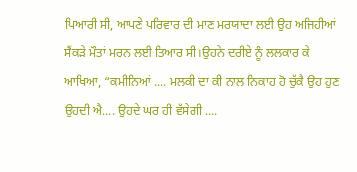ਪਿਆਰੀ ਸੀ, ਆਪਣੇ ਪਰਿਵਾਰ ਦੀ ਮਾਣ ਮਰਯਾਦਾ ਲਈ ਉਹ ਅਜਿਹੀਆਂ ਸੈਂਕੜੇ ਮੌਤਾਂ ਮਰਨ ਲਈ ਤਿਆਰ ਸੀ।ਉਹਨੇ ਦਰੀਏ ਨੂੰ ਲਲਕਾਰ ਕੇ ਆਖਿਆ, “ਕਮੀਨਿਆਂ .... ਮਲਕੀ ਦਾ ਕੀ ਨਾਲ ਨਿਕਾਹ ਹੋ ਚੁੱਕੈ ਉਹ ਹੁਣ ਉਹਦੀ ਐ.... ਉਹਦੇ ਘਰ ਹੀ ਵੱਸੇਗੀ ....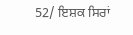52/ ਇਸ਼ਕ ਸਿਰਾਂ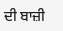ਦੀ ਬਾਜ਼ੀ